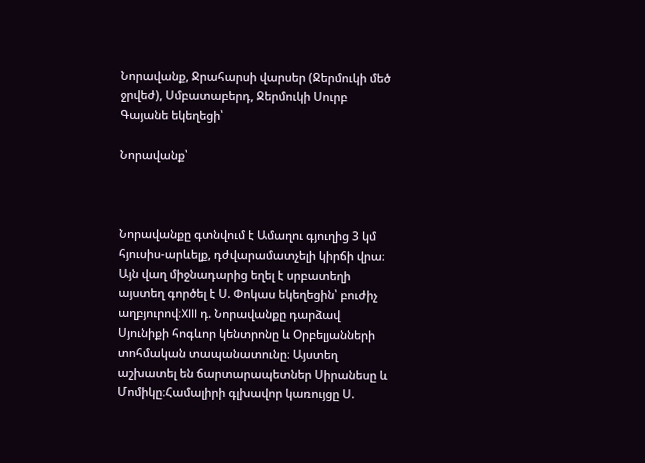Նորավանք, Ջրահարսի վարսեր (Ջերմուկի մեծ ջրվեժ), Սմբատաբերդ, Ջերմուկի Սուրբ Գայանե եկեղեցի՝

Նորավանք՝



Նորավանքը գտնվում է Ամաղու գյուղից 3 կմ հյուսիս-արևելք, դժվարամատչելի կիրճի վրա։ Այն վաղ միջնադարից եղել է սրբատեղի այստեղ գործել է Ս. Փոկաս եկեղեցին՝ բուժիչ աղբյուրով։XIII դ. Նորավանքը դարձավ Սյունիքի հոգևոր կենտրոնը և Օրբելյանների տոհմական տապանատունը։ Այստեղ աշխատել են ճարտարապետներ Սիրանեսը և Մոմիկը։Համալիրի գլխավոր կառույցը Ս.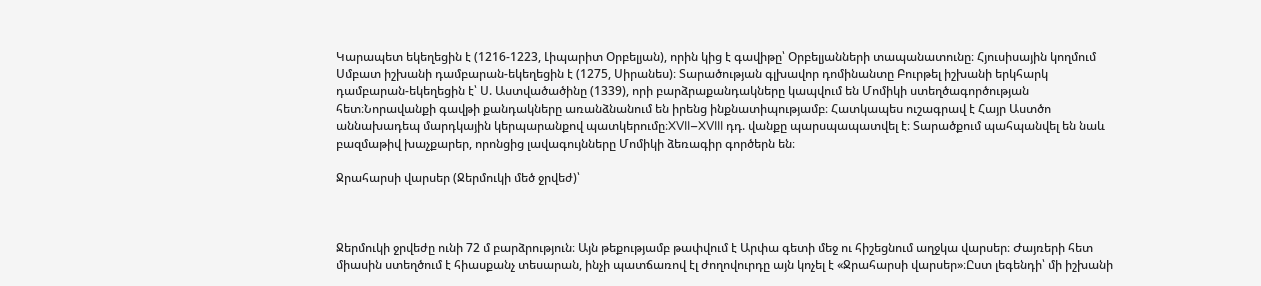Կարապետ եկեղեցին է (1216-1223, Լիպարիտ Օրբելյան), որին կից է գավիթը՝ Օրբելյանների տապանատունը։ Հյուսիսային կողմում Սմբատ իշխանի դամբարան-եկեղեցին է (1275, Սիրանես)։ Տարածության գլխավոր դոմինանտը Բուրթել իշխանի երկհարկ դամբարան-եկեղեցին է՝ Ս. Աստվածածինը (1339), որի բարձրաքանդակները կապվում են Մոմիկի ստեղծագործության հետ։Նորավանքի գավթի քանդակները առանձնանում են իրենց ինքնատիպությամբ։ Հատկապես ուշագրավ է Հայր Աստծո աննախադեպ մարդկային կերպարանքով պատկերումը։XVII–XVIII դդ. վանքը պարսպապատվել է։ Տարածքում պահպանվել են նաև բազմաթիվ խաչքարեր, որոնցից լավագույնները Մոմիկի ձեռագիր գործերն են։

Ջրահարսի վարսեր (Ջերմուկի մեծ ջրվեժ)՝



Ջերմուկի ջրվեժը ունի 72 մ բարձրություն։ Այն թեքությամբ թափվում է Արփա գետի մեջ ու հիշեցնում աղջկա վարսեր։ Ժայռերի հետ միասին ստեղծում է հիասքանչ տեսարան, ինչի պատճառով էլ ժողովուրդը այն կոչել է «Ջրահարսի վարսեր»։Ըստ լեգենդի՝ մի իշխանի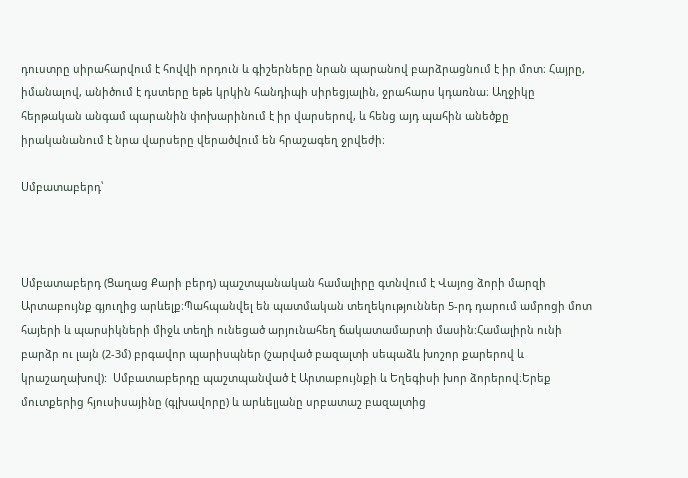դուստրը սիրահարվում է հովվի որդուն և գիշերները նրան պարանով բարձրացնում է իր մոտ։ Հայրը, իմանալով, անիծում է դստերը եթե կրկին հանդիպի սիրեցյալին, ջրահարս կդառնա։ Աղջիկը հերթական անգամ պարանին փոխարինում է իր վարսերով, և հենց այդ պահին անեծքը իրականանում է նրա վարսերը վերածվում են հրաշագեղ ջրվեժի։

Սմբատաբերդ՝



Սմբատաբերդ (Ցաղաց Քարի բերդ) պաշտպանական համալիրը գտնվում է Վայոց ձորի մարզի Արտաբույնք գյուղից արևելք։Պահպանվել են պատմական տեղեկություններ 5-րդ դարում ամրոցի մոտ հայերի և պարսիկների միջև տեղի ունեցած արյունահեղ ճակատամարտի մասին:Համալիրն ունի բարձր ու լայն (2-3մ) բրգավոր պարիսպներ (շարված բազալտի սեպաձև խոշոր քարերով և կրաշաղախով):  Սմբատաբերդը պաշտպանված է Արտաբույնքի և Եղեգիսի խոր ձորերով։Երեք մուտքերից հյուսիսայինը (գլխավորը) և արևելյանը սրբատաշ բազալտից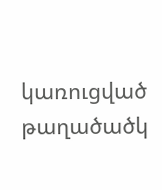կառուցված թաղածածկ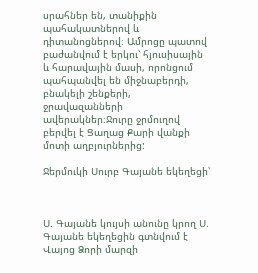սրահներ են, տանիքին պահակատներով և դիտանոցներով։ Ամրոցը պատով բաժանվում է երկու՝ հյուսիսային և հարավային մասի, որոնցում պահպանվել են միջնաբերդի, բնակելի շենքերի, ջրավազանների ավերակներ։Ջուրը ջրմուղով բերվել է Ցաղաց Քարի վանքի մոտի աղբյուրներից:

Ջերմուկի Սուրբ Գայանե եկեղեցի՝



Ս. Գայանե կույսի անունը կրող Ս. Գայանե եկեղեցին գտնվում է Վայոց Ձորի մարզի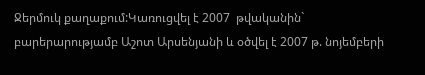Ջերմուկ քաղաքում:Կառուցվել է 2007  թվականին` բարերարությամբ Աշոտ Արսենյանի և օծվել է 2007 թ. նոյեմբերի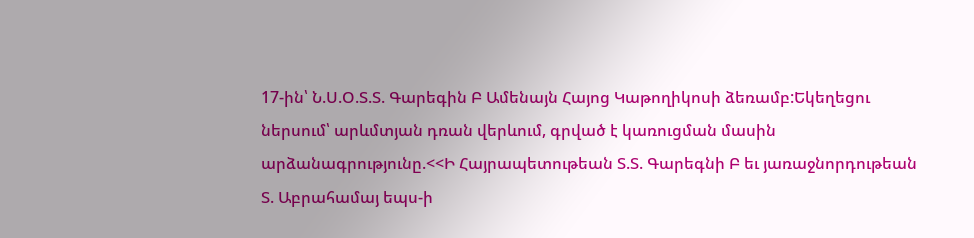17-ին՝ Ն.Ս.Օ.Տ.Տ. Գարեգին Բ Ամենայն Հայոց Կաթողիկոսի ձեռամբ:Եկեղեցու ներսում՝ արևմտյան դռան վերևում, գրված է կառուցման մասին արձանագրությունը.<<Ի Հայրապետութեան Տ.Տ. Գարեգնի Բ եւ յառաջնորդութեան Տ. Աբրահամայ եպս-ի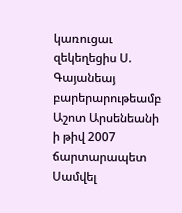կառուցաւ զեկեղեցիս Ս. Գայանեայ բարերարութեամբ Աշոտ Արսենեանի ի թիվ 2007 ճարտարապետ Սամվել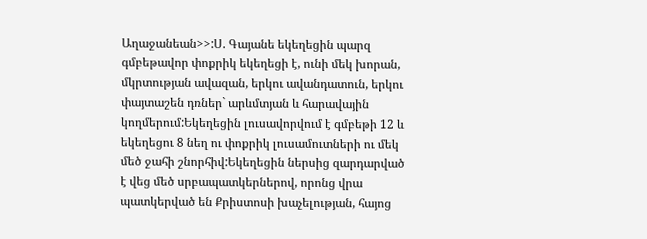Աղաջանեան>>:Ս. Գայանե եկեղեցին պարզ գմբեթավոր փոքրիկ եկեղեցի է, ունի մեկ խորան, մկրտության ավազան, երկու ավանդատուն, երկու փայտաշեն դռներ` արևմտյան և հարավային կողմերում:Եկեղեցին լուսավորվում է գմբեթի 12 և եկեղեցու 8 նեղ ու փոքրիկ լուսամուտների ու մեկ մեծ ջահի շնորհիվ:Եկեղեցին ներսից զարդարված է վեց մեծ սրբապատկերներով, որոնց վրա պատկերված են Քրիստոսի խաչելության, հայոց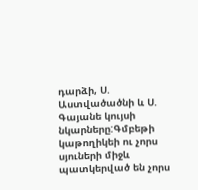դարձի, Ս. Աստվածածնի և Ս. Գայանե կույսի նկարները:Գմբեթի կաթողիկեի ու չորս սյուների միջև պատկերված են չորս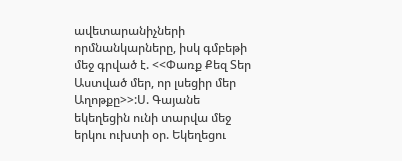ավետարանիչների որմնանկարները, իսկ գմբեթի մեջ գրված է. <<Փառք Քեզ Տեր Աստված մեր, որ լսեցիր մեր Աղոթքը>>:Ս. Գայանե եկեղեցին ունի տարվա մեջ երկու ուխտի օր. Եկեղեցու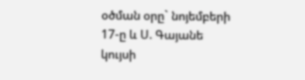օծման օրը` նոյեմբերի 17-ը և Ս. Գայանե կույսի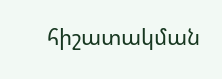հիշատակման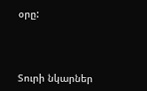օրը:



Տուրի նկարներ